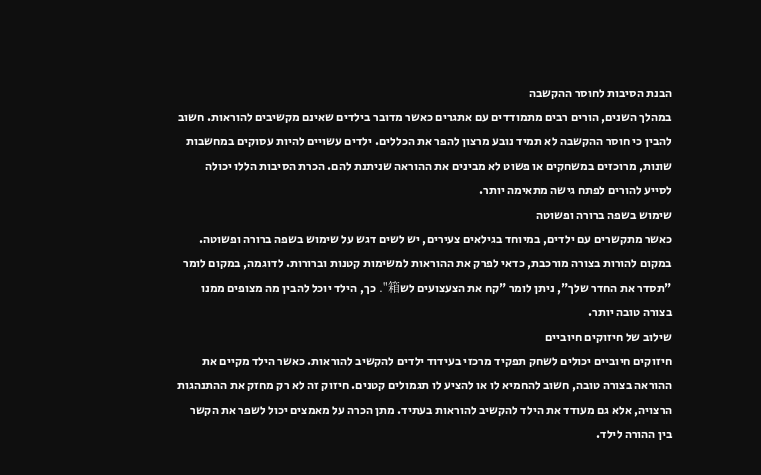הבנת הסיבות לחוסר ההקשבה
במהלך השנים, הורים רבים מתמודדים עם אתגרים כאשר מדובר בילדים שאינם מקשיבים להוראות. חשוב להבין כי חוסר ההקשבה לא תמיד נובע מרצון להפר את הכללים. ילדים עשויים להיות עסוקים במחשבות שונות, מרוכזים במשחקים או פשוט לא מבינים את ההוראה שניתנת להם. הכרת הסיבות הללו יכולה לסייע להורים לפתח גישה מתאימה יותר.
שימוש בשפה ברורה ופשוטה
כאשר מתקשרים עם ילדים, במיוחד בגילאים צעירים, יש לשים דגש על שימוש בשפה ברורה ופשוטה. במקום להורות בצורה מורכבת, כדאי לפרק את ההוראות למשימות קטנות וברורות. לדוגמה, במקום לומר "תסדר את החדר שלך", ניתן לומר "קח את הצעצועים לש箱". כך, הילד יוכל להבין מה מצופים ממנו בצורה טובה יותר.
שילוב של חיזוקים חיוביים
חיזוקים חיוביים יכולים לשחק תפקיד מרכזי בעידוד ילדים להקשיב להוראות. כאשר הילד מקיים את ההוראה בצורה טובה, חשוב להחמיא לו או להציע לו תגמולים קטנים. חיזוק זה לא רק מחזק את ההתנהגות הרצויה, אלא גם מעודד את הילד להקשיב להוראות בעתיד. מתן הכרה על מאמצים יכול לשפר את הקשר בין ההורה לילד.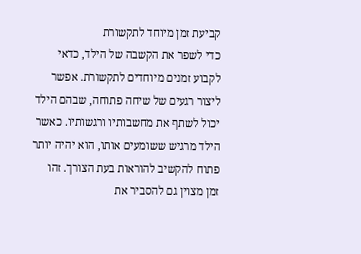קביעת זמן מיוחד לתקשורת
כדי לשפר את הקשבה של הילד, כדאי לקבוע זמנים מיוחדים לתקשורת. אפשר ליצור רגעים של שיחה פתוחה, שבהם הילד יכול לשתף את מחשבותיו ורגשותיו. כאשר הילד מרגיש ששומעים אותו, הוא יהיה יותר פתוח להקשיב להוראות בעת הצורך. זהו זמן מצוין גם להסביר את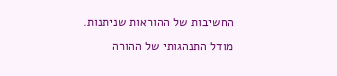החשיבות של ההוראות שניתנות.
מודל התנהגותי של ההורה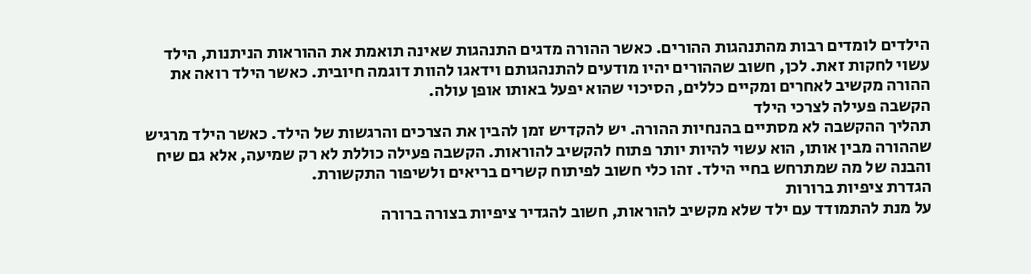הילדים לומדים רבות מהתנהגות ההורים. כאשר ההורה מדגים התנהגות שאינה תואמת את ההוראות הניתנות, הילד עשוי לחקות זאת. לכן, חשוב שההורים יהיו מודעים להתנהגותם וידאגו להוות דוגמה חיובית. כאשר הילד רואה את ההורה מקשיב לאחרים ומקיים כללים, הסיכוי שהוא יפעל באותו אופן עולה.
הקשבה פעילה לצרכי הילד
תהליך ההקשבה לא מסתיים בהנחיות ההורה. יש להקדיש זמן להבין את הצרכים והרגשות של הילד. כאשר הילד מרגיש שההורה מבין אותו, הוא עשוי להיות יותר פתוח להקשיב להוראות. הקשבה פעילה כוללת לא רק שמיעה, אלא גם שיח והבנה של מה שמתרחש בחיי הילד. זהו כלי חשוב לפיתוח קשרים בריאים ולשיפור התקשורת.
הגדרת ציפיות ברורות
על מנת להתמודד עם ילד שלא מקשיב להוראות, חשוב להגדיר ציפיות בצורה ברורה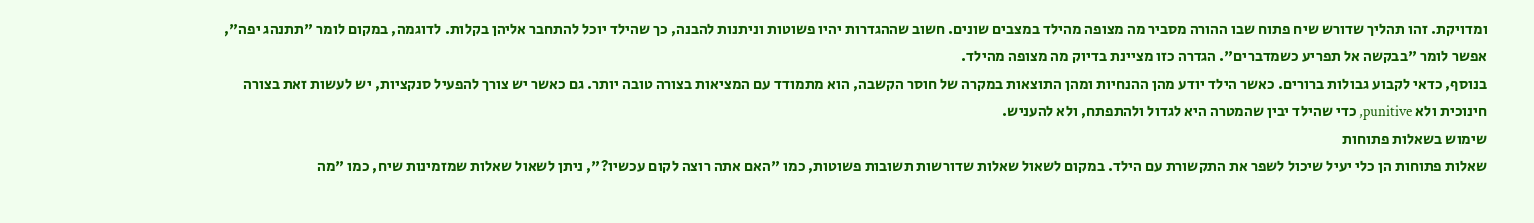ומדויקת. זהו תהליך שדורש שיח פתוח שבו ההורה מסביר מה מצופה מהילד במצבים שונים. חשוב שההגדרות יהיו פשוטות וניתנות להבנה, כך שהילד יוכל להתחבר אליהן בקלות. לדוגמה, במקום לומר "תתנהג יפה", אפשר לומר "בבקשה אל תפריע כשמדברים". הגדרה כזו מציינת בדיוק מה מצופה מהילד.
בנוסף, כדאי לקבוע גבולות ברורים. כאשר הילד יודע מהן ההנחיות ומהן התוצאות במקרה של חוסר הקשבה, הוא מתמודד עם המציאות בצורה טובה יותר. גם כאשר יש צורך להפעיל סנקציות, יש לעשות זאת בצורה חינוכית ולא punitive, כדי שהילד יבין שהמטרה היא לגדול ולהתפתח, ולא להעניש.
שימוש בשאלות פתוחות
שאלות פתוחות הן כלי יעיל שיכול לשפר את התקשורת עם הילד. במקום לשאול שאלות שדורשות תשובות פשוטות, כמו "האם אתה רוצה לקום עכשיו?", ניתן לשאול שאלות שמזמינות שיח, כמו "מה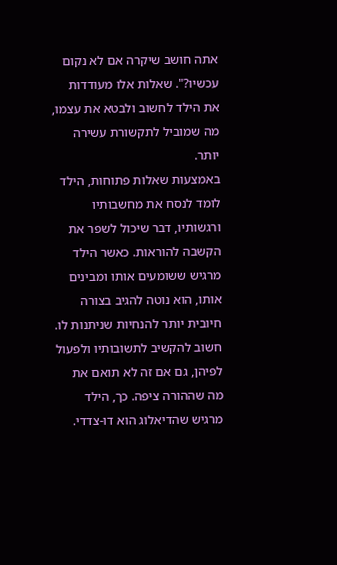אתה חושב שיקרה אם לא נקום עכשיו?". שאלות אלו מעודדות את הילד לחשוב ולבטא את עצמו, מה שמוביל לתקשורת עשירה יותר.
באמצעות שאלות פתוחות, הילד לומד לנסח את מחשבותיו ורגשותיו, דבר שיכול לשפר את הקשבה להוראות. כאשר הילד מרגיש ששומעים אותו ומבינים אותו, הוא נוטה להגיב בצורה חיובית יותר להנחיות שניתנות לו. חשוב להקשיב לתשובותיו ולפעול לפיהן, גם אם זה לא תואם את מה שההורה ציפה. כך, הילד מרגיש שהדיאלוג הוא דו-צדדי.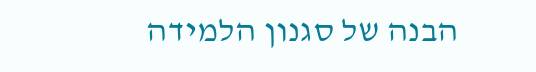הבנה של סגנון הלמידה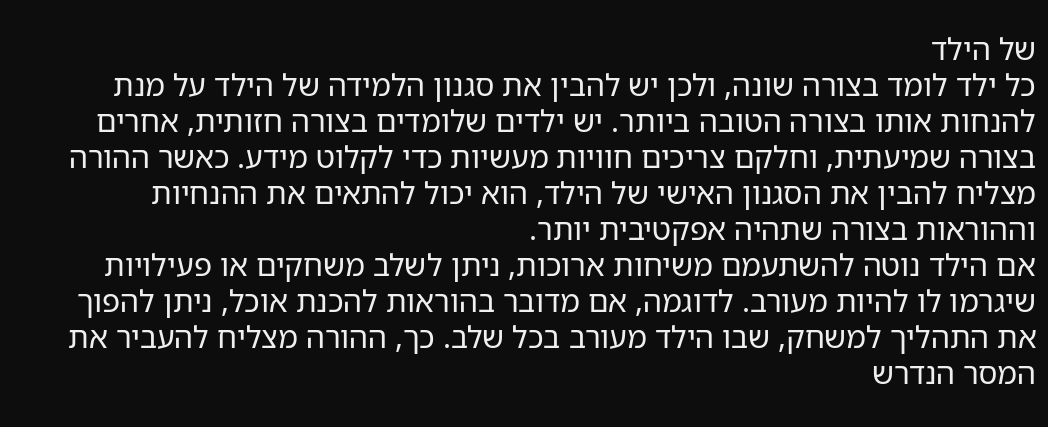של הילד
כל ילד לומד בצורה שונה, ולכן יש להבין את סגנון הלמידה של הילד על מנת להנחות אותו בצורה הטובה ביותר. יש ילדים שלומדים בצורה חזותית, אחרים בצורה שמיעתית, וחלקם צריכים חוויות מעשיות כדי לקלוט מידע. כאשר ההורה מצליח להבין את הסגנון האישי של הילד, הוא יכול להתאים את ההנחיות וההוראות בצורה שתהיה אפקטיבית יותר.
אם הילד נוטה להשתעמם משיחות ארוכות, ניתן לשלב משחקים או פעילויות שיגרמו לו להיות מעורב. לדוגמה, אם מדובר בהוראות להכנת אוכל, ניתן להפוך את התהליך למשחק, שבו הילד מעורב בכל שלב. כך, ההורה מצליח להעביר את המסר הנדרש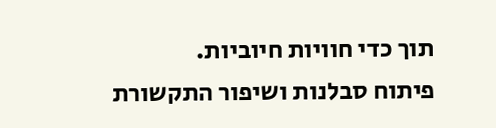תוך כדי חוויות חיוביות.
פיתוח סבלנות ושיפור התקשורת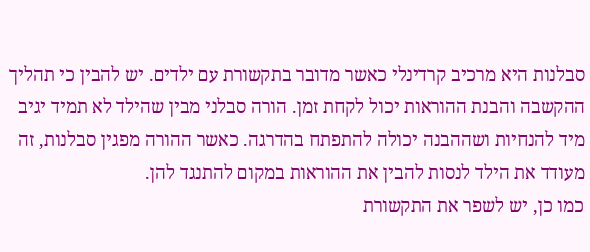סבלנות היא מרכיב קרדינלי כאשר מדובר בתקשורת עם ילדים. יש להבין כי תהליך ההקשבה והבנת ההוראות יכול לקחת זמן. הורה סבלני מבין שהילד לא תמיד יגיב מיד להנחיות ושההבנה יכולה להתפתח בהדרגה. כאשר ההורה מפגין סבלנות, זה מעודד את הילד לנסות להבין את ההוראות במקום להתנגד להן.
כמו כן, יש לשפר את התקשורת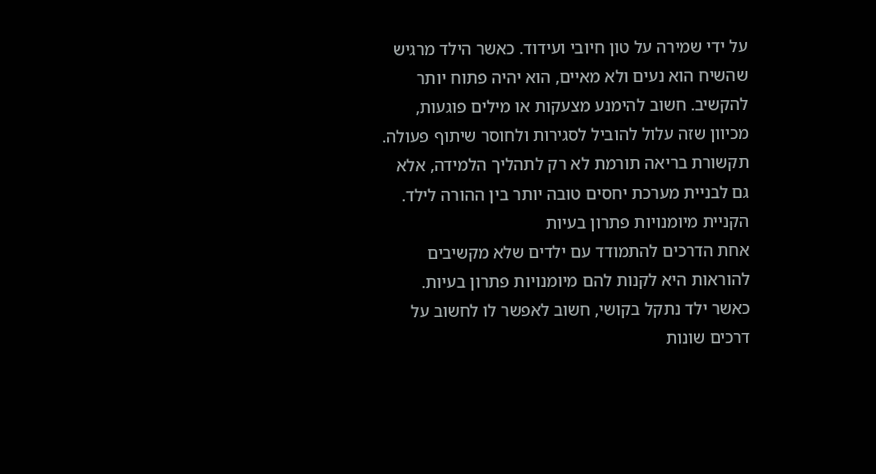על ידי שמירה על טון חיובי ועידוד. כאשר הילד מרגיש שהשיח הוא נעים ולא מאיים, הוא יהיה פתוח יותר להקשיב. חשוב להימנע מצעקות או מילים פוגעות, מכיוון שזה עלול להוביל לסגירות ולחוסר שיתוף פעולה. תקשורת בריאה תורמת לא רק לתהליך הלמידה, אלא גם לבניית מערכת יחסים טובה יותר בין ההורה לילד.
הקניית מיומנויות פתרון בעיות
אחת הדרכים להתמודד עם ילדים שלא מקשיבים להוראות היא לקנות להם מיומנויות פתרון בעיות. כאשר ילד נתקל בקושי, חשוב לאפשר לו לחשוב על דרכים שונות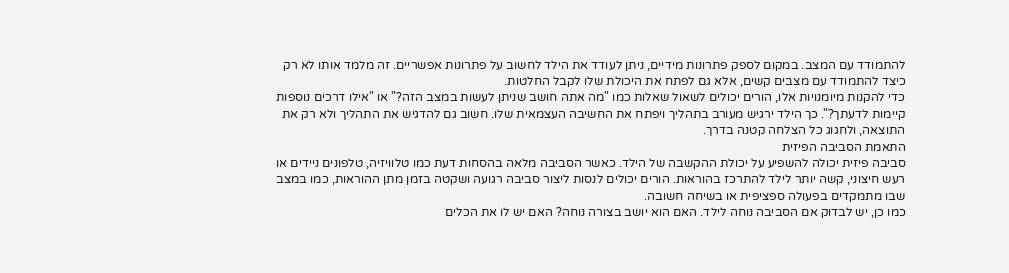להתמודד עם המצב. במקום לספק פתרונות מידיים, ניתן לעודד את הילד לחשוב על פתרונות אפשריים. זה מלמד אותו לא רק כיצד להתמודד עם מצבים קשים, אלא גם לפתח את היכולת שלו לקבל החלטות.
כדי להקנות מיומנויות אלו, הורים יכולים לשאול שאלות כמו "מה אתה חושב שניתן לעשות במצב הזה?" או "אילו דרכים נוספות קיימות לדעתך?". כך הילד ירגיש מעורב בתהליך ויפתח את החשיבה העצמאית שלו. חשוב גם להדגיש את התהליך ולא רק את התוצאה, ולחגוג כל הצלחה קטנה בדרך.
התאמת הסביבה הפיזית
סביבה פיזית יכולה להשפיע על יכולת ההקשבה של הילד. כאשר הסביבה מלאה בהסחות דעת כמו טלוויזיה, טלפונים ניידים או רעש חיצוני, קשה יותר לילד להתרכז בהוראות. הורים יכולים לנסות ליצור סביבה רגועה ושקטה בזמן מתן ההוראות, כמו במצב שבו מתמקדים בפעולה ספציפית או בשיחה חשובה.
כמו כן, יש לבדוק אם הסביבה נוחה לילד. האם הוא יושב בצורה נוחה? האם יש לו את הכלים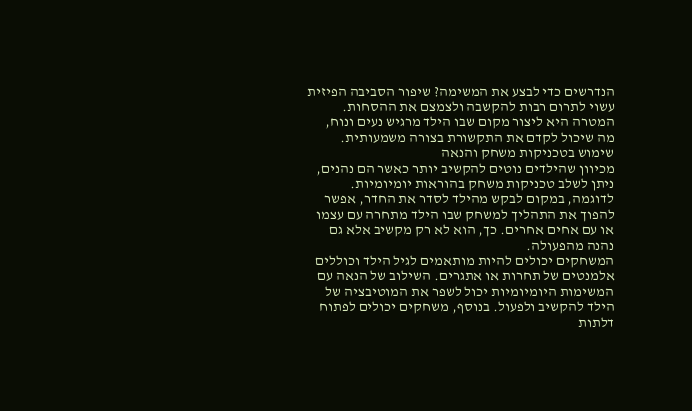הנדרשים כדי לבצע את המשימה? שיפור הסביבה הפיזית עשוי לתרום רבות להקשבה ולצמצם את ההסחות. המטרה היא ליצור מקום שבו הילד מרגיש נעים ונוח, מה שיכול לקדם את התקשורת בצורה משמעותית.
שימוש בטכניקות משחק והנאה
מכיוון שהילדים נוטים להקשיב יותר כאשר הם נהנים, ניתן לשלב טכניקות משחק בהוראות יומיומיות. לדוגמה, במקום לבקש מהילד לסדר את החדר, אפשר להפוך את התהליך למשחק שבו הילד מתחרה עם עצמו או עם אחים אחרים. כך, הוא לא רק מקשיב אלא גם נהנה מהפעולה.
המשחקים יכולים להיות מותאמים לגיל הילד וכוללים אלמנטים של תחרות או אתגרים. השילוב של הנאה עם המשימות היומיומיות יכול לשפר את המוטיבציה של הילד להקשיב ולפעול. בנוסף, משחקים יכולים לפתוח דלתות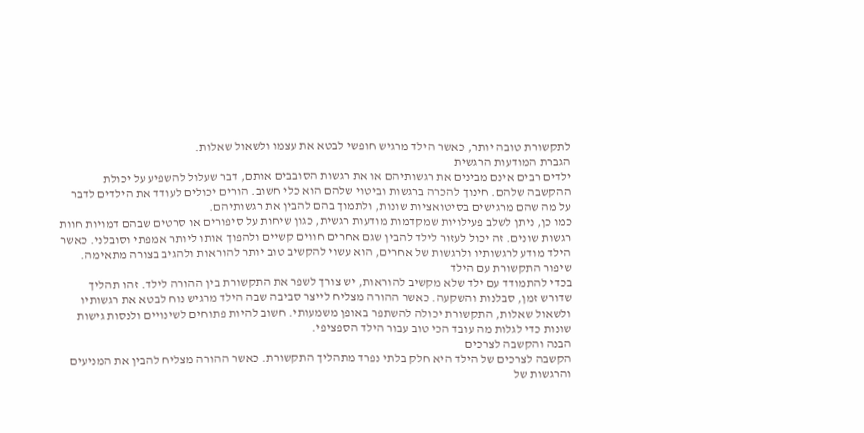לתקשורת טובה יותר, כאשר הילד מרגיש חופשי לבטא את עצמו ולשאול שאלות.
הגברת המודעות הרגשית
ילדים רבים אינם מבינים את רגשותיהם או את רגשות הסובבים אותם, דבר שעלול להשפיע על יכולת ההקשבה שלהם. חינוך להכרה ברגשות וביטוי שלהם הוא כלי חשוב. הורים יכולים לעודד את הילדים לדבר על מה שהם מרגישים בסיטואציות שונות, ולתמוך בהם להבין את רגשותיהם.
כמו כן, ניתן לשלב פעילויות שמקדמות מודעות רגשית, כגון שיחות על סיפורים או סרטים שבהם דמויות חוות רגשות שונים. זה יכול לעזור לילד להבין שגם אחרים חווים קשיים ולהפוך אותו ליותר אמפתי וסובלני. כאשר הילד מודע לרגשותיו ולרגשות של אחרים, הוא עשוי להקשיב טוב יותר להוראות ולהגיב בצורה מתאימה.
שיפור התקשורת עם הילד
בכדי להתמודד עם ילד שלא מקשיב להוראות, יש צורך לשפר את התקשורת בין ההורה לילד. זהו תהליך שדורש זמן, סבלנות והשקעה. כאשר ההורה מצליח לייצר סביבה שבה הילד מרגיש נוח לבטא את רגשותיו ולשאול שאלות, התקשורת יכולה להשתפר באופן משמעותי. חשוב להיות פתוחים לשינויים ולנסות גישות שונות כדי לגלות מה עובד הכי טוב עבור הילד הספציפי.
הבנה והקשבה לצרכים
הקשבה לצרכים של הילד היא חלק בלתי נפרד מתהליך התקשורת. כאשר ההורה מצליח להבין את המניעים והרגשות של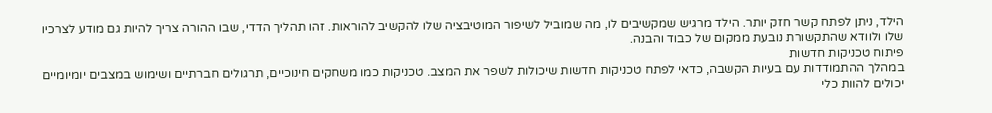הילד, ניתן לפתח קשר חזק יותר. הילד מרגיש שמקשיבים לו, מה שמוביל לשיפור המוטיבציה שלו להקשיב להוראות. זהו תהליך הדדי, שבו ההורה צריך להיות גם מודע לצרכיו שלו ולוודא שהתקשורת נובעת ממקום של כבוד והבנה.
פיתוח טכניקות חדשות
במהלך ההתמודדות עם בעיות הקשבה, כדאי לפתח טכניקות חדשות שיכולות לשפר את המצב. טכניקות כמו משחקים חינוכיים, תרגולים חברתיים ושימוש במצבים יומיומיים יכולים להוות כלי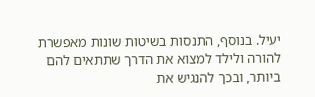יעיל. בנוסף, התנסות בשיטות שונות מאפשרת להורה ולילד למצוא את הדרך שתתאים להם ביותר, ובכך להנגיש את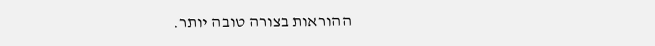ההוראות בצורה טובה יותר.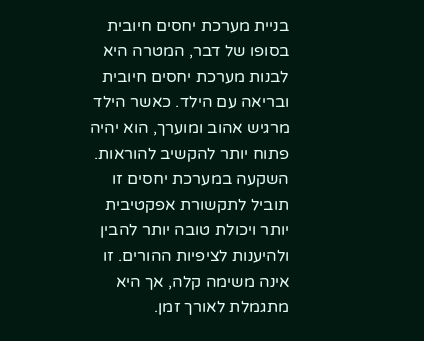בניית מערכת יחסים חיובית
בסופו של דבר, המטרה היא לבנות מערכת יחסים חיובית ובריאה עם הילד. כאשר הילד מרגיש אהוב ומוערך, הוא יהיה פתוח יותר להקשיב להוראות. השקעה במערכת יחסים זו תוביל לתקשורת אפקטיבית יותר ויכולת טובה יותר להבין ולהיענות לציפיות ההורים. זו אינה משימה קלה, אך היא מתגמלת לאורך זמן.